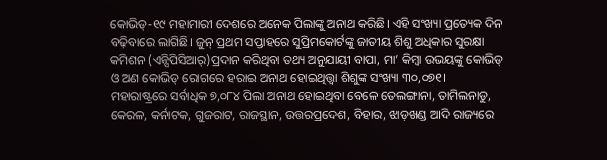କୋଭିଡ୍-୧୯ ମହାମାରୀ ଦେଶରେ ଅନେକ ପିଲାଙ୍କୁ ଅନାଥ କରିଛି। ଏହି ସଂଖ୍ୟା ପ୍ରତ୍ୟେକ ଦିନ ବଢ଼ିବାରେ ଲାଗିଛି। ଜୁନ୍ ପ୍ରଥମ ସପ୍ତାହରେ ସୁପ୍ରିମକୋର୍ଟଙ୍କୁ ଜାତୀୟ ଶିଶୁ ଅଧିକାର ସୁରକ୍ଷା କମିଶନ (ଏନ୍ସିପିସିଆର୍)ପ୍ରଦାନ କରିଥିବା ତଥ୍ୟ ଅନୁଯାୟୀ ବାପା, ମା’ କିମ୍ବା ଉଭୟଙ୍କୁ କୋଭିଡ୍ ଓ ଅଣ କୋଭିଡ୍ ରୋଗରେ ହରାଇ ଅନାଥ ହୋଇଥିତ୍ତ୍ବା ଶିଶୁଙ୍କ ସଂଖ୍ୟା ୩୦,୦୭୧। ମହାରାଷ୍ଟ୍ରରେ ସର୍ବାଧିକ ୭,୦୮୪ ପିଲା ଅନାଥ ହୋଇଥିବା ବେଳେ ତେଲଙ୍ଗାନା, ତାମିଲନାଡୁ, କେରଳ, କର୍ନାଟକ, ଗୁଜରାଟ, ରାଜସ୍ଥାନ, ଉତ୍ତରପ୍ରଦେଶ, ବିହାର, ଝାଡ଼ଖଣ୍ଡ ଆଦି ରାଜ୍ୟରେ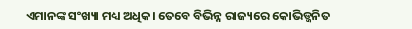ଏମାନଙ୍କ ସଂଖ୍ୟା ମଧ୍ୟ ଅଧିକ। ତେବେ ବିଭିନ୍ନ ରାଜ୍ୟରେ କୋଭିଡ୍ଜନିତ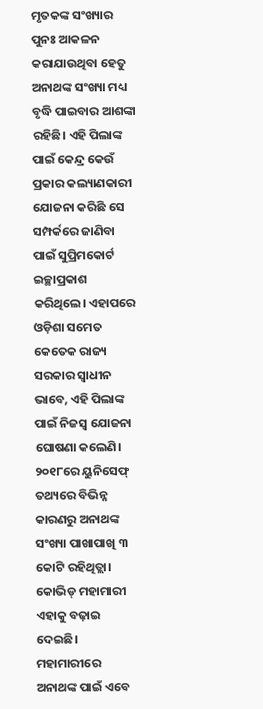ମୃତକଙ୍କ ସଂଖ୍ୟାର ପୁନଃ ଆକଳନ କରାଯାଉଥିବା ହେତୁ ଅନାଥଙ୍କ ସଂଖ୍ୟା ମଧ୍ୟ ବୃଦ୍ଧି ପାଇବାର ଆଶଙ୍କା ରହିଛି। ଏହି ପିଲାଙ୍କ ପାଇଁ କେନ୍ଦ୍ର କେଉଁ ପ୍ରକାର କଲ୍ୟାଣକାରୀ ଯୋଜନା କରିଛି ସେ ସମ୍ପର୍କରେ ଜାଣିବା ପାଇଁ ସୁପ୍ରିମକୋର୍ଟ ଇଚ୍ଛାପ୍ରକାଶ କରିଥିଲେ। ଏହାପରେ ଓଡ଼ିଶା ସମେତ କେତେକ ରାଜ୍ୟ ସରକାର ସ୍ବାଧୀନ ଭାବେ, ଏହି ପିଲାଙ୍କ ପାଇଁ ନିଜସ୍ବ ଯୋଜନା ଘୋଷଣା କଲେଣି। ୨୦୧୮ରେ ୟୁନିସେଫ୍ ତଥ୍ୟରେ ବିଭିନ୍ନ କାରଣରୁ ଅନାଥଙ୍କ ସଂଖ୍ୟା ପାଖାପାଖି ୩ କୋଟି ରହିଥିତ୍ଲା। କୋଭିଡ୍ ମହାମାରୀ ଏହାକୁ ବଢ଼ାଇ ଦେଇଛି। ମହାମାରୀରେ ଅନାଥଙ୍କ ପାଇଁ ଏବେ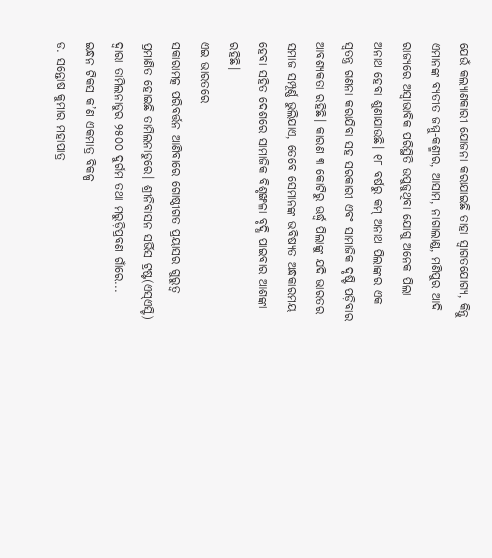ଯେଉଁ କଲ୍ୟାଣକାରୀ ଯୋଜନା କରାଯାଇଛି ତାହା ସ୍ବାଗତଯୋଗ୍ୟ, କିନ୍ତୁ ଏମାନଙ୍କ ବ୍ୟତୀତ ଜମ୍ମୁ-କଶ୍ମୀର, ଆସାମ, ନାଗାଲାଣ୍ଡ, ମଣିପୁର ଆଦି ରାଜ୍ୟରେ ଅସ୍ବାଭାବିକ ପରିସ୍ଥିତି ଉପୁଜୁଥିବା ଯୋଗୁ ଅନେକ ପିଲା ଅନାଥ ହେବା ଶୁଣାଯାଉଛି। ୧୮ ବର୍ଷରୁ କମ୍ ଅନାଥ ପିଲାଙ୍କର ଏକ ସ୍ବତନ୍ତ୍ର ଗଣନା କରାଯିବା ସହ ସରକାରୀ ଏବଂ ସାମାଜିକ ଦୃଷ୍ଟି ପଡ଼ିବାର ଆବଶ୍ୟକତା ରହିଛି। କାରଣ ୩ କୋଟିରୁ ଊର୍ଦ୍ଧ୍ୱ ପିଲାଙ୍କୁ ଯଦି ଭାରତର ସମାଜ ସମ୍ପୂର୍ଣ୍ଣ ଭୁଲିଯାଏ, ତେବେ ସେମାନଙ୍କ ଭବିଷ୍ୟତ ଅନ୍ଧକାରମୟ ହେବା ସହିତ ଦେଶରେ ସାମାଜିକ ବିଶୃଙ୍ଖଳା ବୃଦ୍ଧି ପାଇବାର ଆଶଙ୍କା ରହିଛି।
ଏଇ ଭାରତରେ
ସକାରାମତ୍କ ପରିବର୍ତ୍ତନ ଆଣିବାରେ ଗୋଷ୍ଠୀଗତ ପ୍ରୟାସର ଗୁରୁତ୍ୱ ପ୍ରମାଣିତ ହୋଇଛି ତାମିଲନାଡୁରେ। ଶ୍ରୀନିବାସନ ସର୍ଭିସ ଟ୍ରଷ୍ଟ(ଏସ୍ଏସ୍ଟି) ଦ୍ୱାରା ତାମିଲନାଡୁର ୨୫୦୦ ଦୁର୍ଗମ ତଥା ମରୁଡ଼ିପ୍ରବଣ ଗାଁରେ...
ଇନ୍ଧନ ଟିକସ କ’ଣ ଏକମାତ୍ର ବିକଳ୍ପ
ଡ. ସନ୍ତୋଷ କୁମାର ମହାପାତ୍ର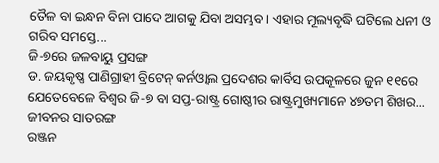ତୈଳ ବା ଇନ୍ଧନ ବିନା ପାଦେ ଆଗକୁ ଯିବା ଅସମ୍ଭବ। ଏହାର ମୂଲ୍ୟବୃଦ୍ଧି ଘଟିଲେ ଧନୀ ଓ ଗରିବ ସମସ୍ତେ...
ଜି-୭ରେ ଜଳବାୟୁ ପ୍ରସଙ୍ଗ
ଡ. ଜୟକୃଷ୍ଣ ପାଣିଗ୍ରାହୀ ବ୍ରିଟେନ୍ କର୍ନଓ୍ବାଲ ପ୍ରଦେଶର କାର୍ବିସ ଉପକୂଳରେ ଜୁନ ୧୧ରେ ଯେତେବେଳେ ବିଶ୍ୱର ଜି-୭ ବା ସପ୍ତ-ରାଷ୍ଟ୍ର ଗୋଷ୍ଠୀର ରାଷ୍ଟ୍ରମୁଖ୍ୟମାନେ ୪୭ତମ ଶିଖର...
ଜୀବନର ସାତରଙ୍ଗ
ରଞ୍ଜନ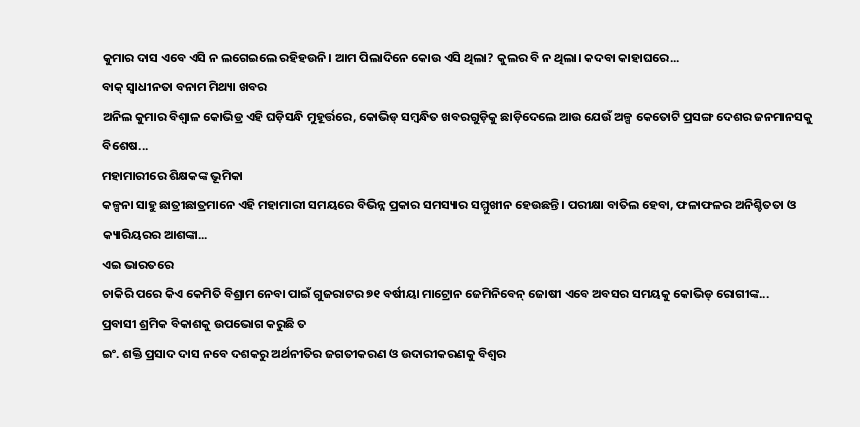କୁମାର ଦାସ ଏବେ ଏସି ନ ଲଗେଇଲେ ରହିହଉନି। ଆମ ପିଲାଦିନେ କୋଉ ଏସି ଥିଲା? କୁଲର ବି ନ ଥିଲା। କଦବା କାହାଘରେ...
ବାକ୍ ସ୍ବାଧୀନତା ବନାମ ମିଥ୍ୟା ଖବର
ଅନିଲ କୁମାର ବିଶ୍ୱାଳ କୋଭିଡ୍ର ଏହି ଘଡ଼ିସନ୍ଧି ମୁହୂର୍ତ୍ତରେ, କୋଭିଡ୍ ସମ୍ବନ୍ଧିତ ଖବରଗୁଡ଼ିକୁ ଛାଡ଼ିଦେଲେ ଆଉ ଯେଉଁ ଅଳ୍ପ କେତୋଟି ପ୍ରସଙ୍ଗ ଦେଶର ଜନମାନସକୁ ବିଶେଷ...
ମହାମାରୀରେ ଶିକ୍ଷକଙ୍କ ଭୂମିକା
କଳ୍ପନା ସାହୁ ଛାତ୍ରୀଛାତ୍ରମାନେ ଏହି ମହାମାରୀ ସମୟରେ ବିଭିନ୍ନ ପ୍ରକାର ସମସ୍ୟାର ସମ୍ମୁଖୀନ ହେଉଛନ୍ତି। ପରୀକ୍ଷା ବାତିଲ ହେବା, ଫଳାଫଳର ଅନିଶ୍ଚିତତା ଓ କ୍ୟାରିୟରର ଆଶଙ୍କା...
ଏଇ ଭାରତରେ
ଚାକିରି ପରେ କିଏ କେମିତି ବିଶ୍ରାମ ନେବା ପାଇଁ ଗୁଜରାଟର ୭୧ ବର୍ଷୀୟା ମାଟ୍ରୋନ ଜେମିନିବେନ୍ ଜୋଷୀ ଏବେ ଅବସର ସମୟକୁ କୋଭିଡ୍ ରୋଗୀଙ୍କ...
ପ୍ରବାସୀ ଶ୍ରମିକ ବିକାଶକୁ ଉପଭୋଗ କରୁଛି ତ
ଇଂ. ଶକ୍ତି ପ୍ରସାଦ ଦାସ ନବେ ଦଶକରୁ ଅର୍ଥନୀତିର ଜଗତୀକରଣ ଓ ଉଦାରୀକରଣକୁ ବିଶ୍ୱର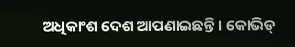ଅଧିକାଂଶ ଦେଶ ଆପଣାଇଛନ୍ତି । କୋଭିଡ୍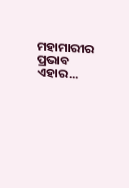ମହାମାରୀର ପ୍ରଭାବ ଏହାର...